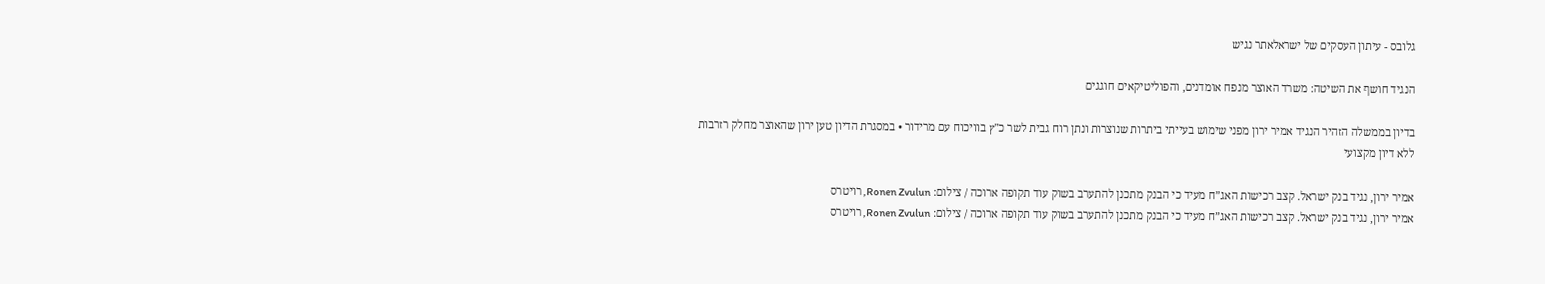גלובס - עיתון העסקים של ישראלאתר נגיש

הנגיד חושף את השיטה: משרד האוצר מנפח אומדנים, והפוליטיקאים חוגגים

בדיון בממשלה הזהיר הנגיד אמיר ירון מפני שימוש בעייתי ביתרות שנוצרות ונתן רוח גבית לשר כ"ץ בוויכוח עם מרידור • במסגרת הדיון טען ירון שהאוצר מחלק רזרבות ללא דיון מקצועי

אמיר ירון, נגיד בנק ישראל. קצב רכישות האג”ח מעיד כי הבנק מתכנן להתערב בשוק עוד תקופה ארוכה / צילום: Ronen Zvulun, רויטרס
אמיר ירון, נגיד בנק ישראל. קצב רכישות האג”ח מעיד כי הבנק מתכנן להתערב בשוק עוד תקופה ארוכה / צילום: Ronen Zvulun, רויטרס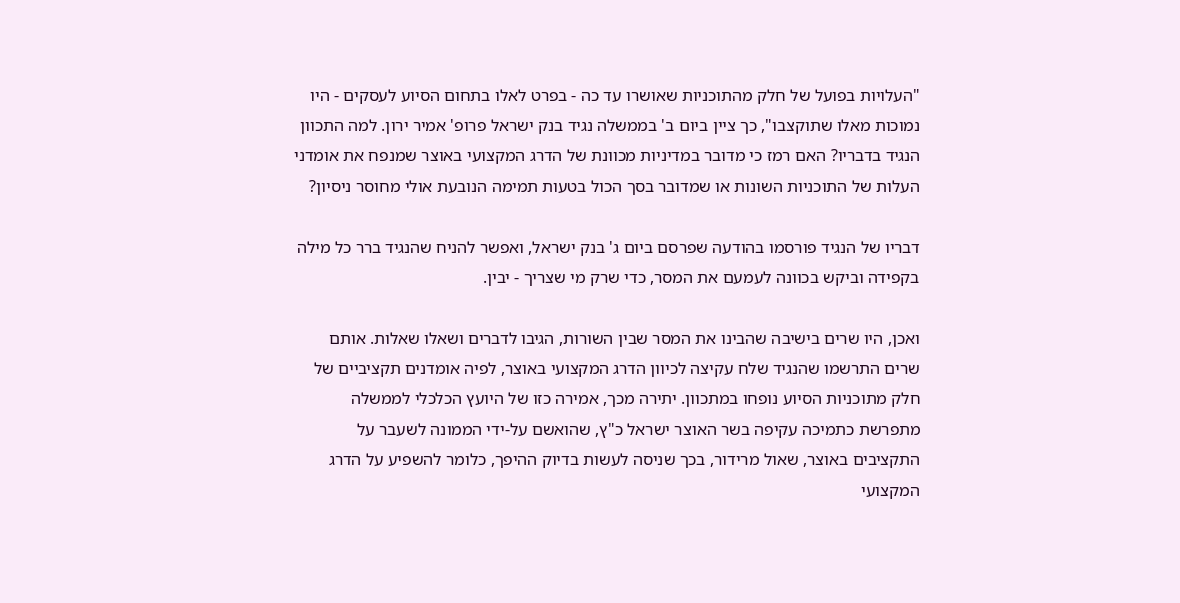"העלויות בפועל של חלק מהתוכניות שאושרו עד כה - בפרט לאלו בתחום הסיוע לעסקים - היו נמוכות מאלו שתוקצבו", כך ציין ביום ב' בממשלה נגיד בנק ישראל פרופ' אמיר ירון. למה התכוון הנגיד בדבריו? האם רמז כי מדובר במדיניות מכוונת של הדרג המקצועי באוצר שמנפח את אומדני העלות של התוכניות השונות או שמדובר בסך הכול בטעות תמימה הנובעת אולי מחוסר ניסיון?

דבריו של הנגיד פורסמו בהודעה שפרסם ביום ג' בנק ישראל, ואפשר להניח שהנגיד ברר כל מילה בקפידה וביקש בכוונה לעמעם את המסר, כדי שרק מי שצריך - יבין.

ואכן, היו שרים בישיבה שהבינו את המסר שבין השורות, הגיבו לדברים ושאלו שאלות. אותם שרים התרשמו שהנגיד שלח עקיצה לכיוון הדרג המקצועי באוצר, לפיה אומדנים תקציביים של חלק מתוכניות הסיוע נופחו במתכוון. יתירה מכך, אמירה כזו של היועץ הכלכלי לממשלה מתפרשת כתמיכה עקיפה בשר האוצר ישראל כ"ץ, שהואשם על-ידי הממונה לשעבר על התקציבים באוצר, שאול מרידור, בכך שניסה לעשות בדיוק ההיפך, כלומר להשפיע על הדרג המקצועי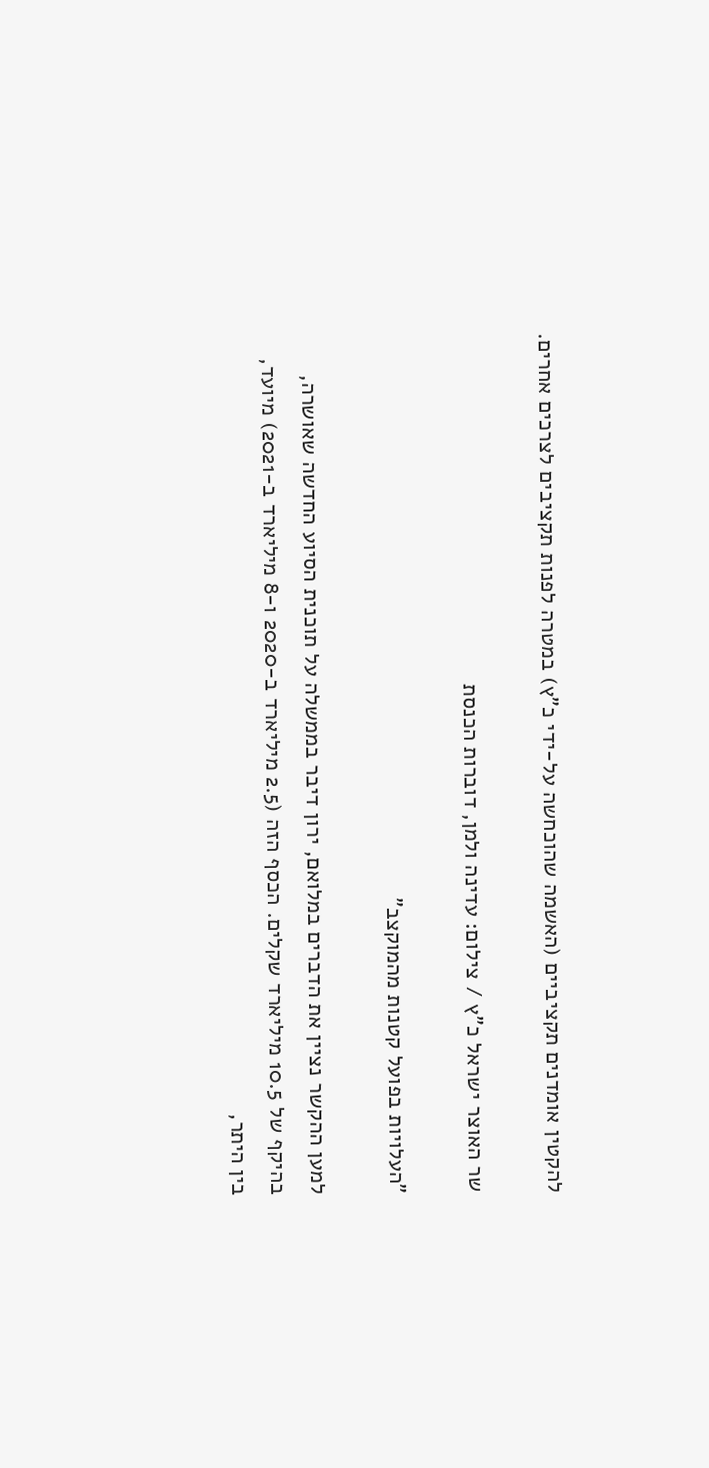להקטין אומדנים תקציביים (האשמה שהוכחשה על-ידי כ"ץ) במטרה לפנות תקציבים לצרכים אחרים.

שר האוצר ישראל כ"ץ / צילום: עדינה ולמן, דוברות הכנסת

"העלויות בפועל קטנות מהמוקצב"

למען ההקשר נציין את הדברים במלואם, ירון דיבר בממשלה על תוכנית הסיוע החדשה שאושרה, בהיקף של 10.5 מיליארד שקלים. הכסף הזה (2.5 מיליארד ב-2020 ו-8 מיליארד ב-2021) מיועד, בין היתר,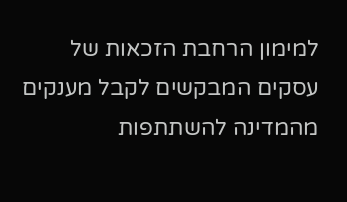למימון הרחבת הזכאות של עסקים המבקשים לקבל מענקים מהמדינה להשתתפות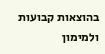בהוצאות קבועות ולמימון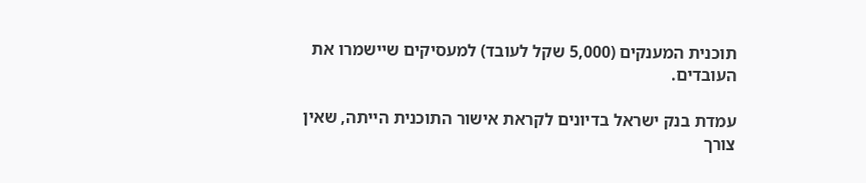תוכנית המענקים (5,000 שקל לעובד) למעסיקים שיישמרו את העובדים.

עמדת בנק ישראל בדיונים לקראת אישור התוכנית הייתה, שאין צורך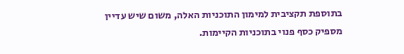בתוספת תקציבית למימון התוכניות האלה, משום שיש עדיין מספיק כסף פנוי בתוכניות הקיימות.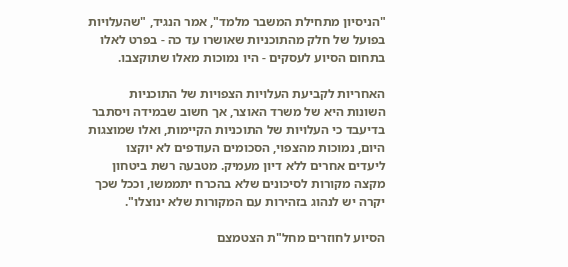"הניסיון מתחילת המשבר מלמד", אמר הנגיד, "שהעלויות בפועל של חלק מהתוכניות שאושרו עד כה - בפרט לאלו בתחום הסיוע לעסקים - היו נמוכות מאלו שתוקצבו.

האחריות לקביעת העלויות הצפויות של התוכניות השונות היא של משרד האוצר, אך חשוב שבמידה ויסתבר בדיעבד כי העלויות של התוכניות הקיימות, ואלו שמוצגות היום, נמוכות מהצפוי, הסכומים העודפים לא יוקצו ליעדים אחרים ללא דיון מעמיק. מטבעה רשת ביטחון מקצה מקורות לסיכונים שלא בהכרח יתממשו, וככל שכך יקרה יש לנהוג בזהירות עם המקורות שלא ינוצלו".

הסיוע לחוזרים מחל"ת הצטמצם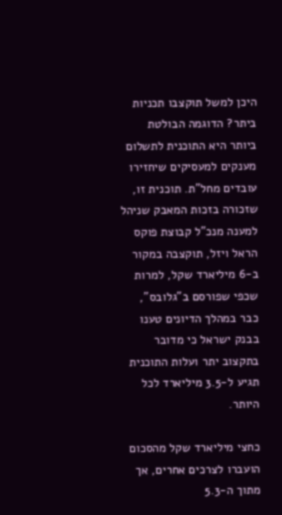היכן למשל תוקצבו תכניות ביתר? הדוגמה הבולטת ביותר היא התוכנית לתשלום מענקים למעסיקים שיחזירו עובדים מחל"ת. תוכנית זו, שזכורה בזכות המאבק שניהל למענה מנכ"ל קבוצת פוקס הראל ויזל, תוקצבה במקור ב-6 מיליארד שקל, למרות שכפי שפורסם ב"גלובס", כבר במהלך הדיונים טענו בבנק ישראל כי מדובר בתקצוב יתר ועלות התוכנית תגיע ל-3.5 מיליארד לכל היותר.

כחצי מיליארד שקל מהסכום הועברו לצרכים אחרים, אך מתוך ה-5.3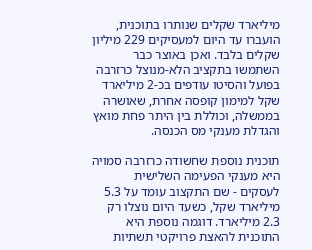מיליארד שקלים שנותרו בתוכנית, הועברו עד היום למעסיקים 229 מיליון שקלים בלבד. ואכן באוצר כבר השתמשו בתקציב הלא-מנוצל כרזרבה בפועל והסיטו עודפים בכ-2 מיליארד שקל למימון קופסה אחרת, שאושרה בממשלה, וכוללת בין היתר פחת מואץ והגדלת מענקי מס הכנסה.

תוכנית נוספת שחשודה כרזרבה סמויה היא מענקי הפעימה השלישית לעסקים - שם התקצוב עומד על 5.3 מיליארד שקל, כשעד היום נוצלו רק 2.3 מיליארד. דוגמה נוספת היא התוכנית להאצת פרויקטי תשתיות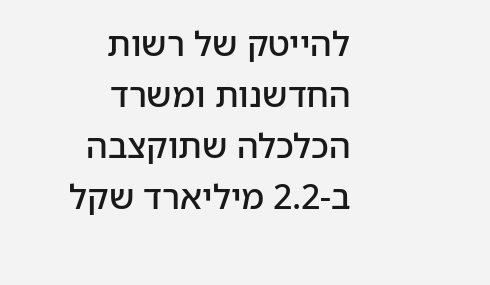להייטק של רשות החדשנות ומשרד הכלכלה שתוקצבה ב-2.2 מיליארד שקל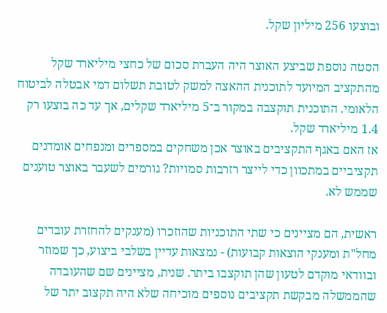ובוצעו 256 מיליון שקל.

הסטה נוספת שביצע האוצר היה העברת סכום של כחצי מיליארד שקל מהתקציב המיועד לתוכנית ההאצה למשק לטובת תשלום דמי אבטלה לביטוח הלאומי. התוכנית תוקצבה במקור ב־5 מיליארד שקלים, אך עד כה בוצעו רק 1.4 מיליארד שקל.
אז האם באגף התקציבים באוצר אכן משחקים במספרים ומנפחים אומדנים תקציביים במתכוון כדי לייצר רזרבות סמויות? גורמים לשעבר באוצר טוענים שממש לא.

ראשית, הם מציינים כי שתי התוכניות שהוזכרו (מענקים להחזרת עובדים מחל"ת ומענקי הוצאות קבועות) - נמצאות עדיין בשלבי ביצוע, כך שמוזר ובוודאי מוקדם לטעון שהן תוקצבו ביתר. שנית, מציינים שם שהעובדה שהממשלה מבקשת תקציבים נוספים מוכיחה שלא היה תקצוב יתר של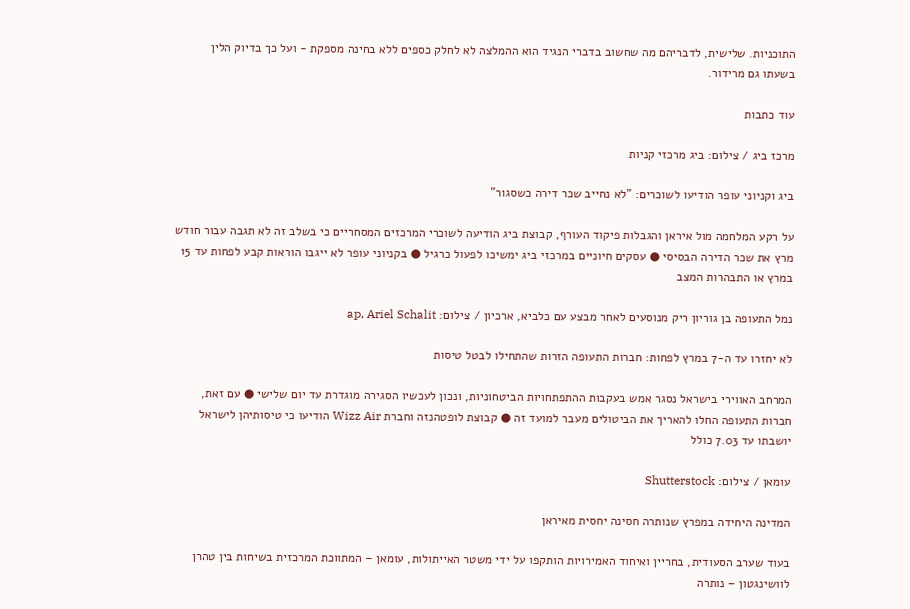התוכניות. שלישית, לדבריהם מה שחשוב בדברי הנגיד הוא ההמלצה לא לחלק כספים ללא בחינה מספקת - ועל כך בדיוק הלין בשעתו גם מרידור.

עוד כתבות

מרכז ביג / צילום: ביג מרכזי קניות

ביג וקניוני עופר הודיעו לשוכרים: "לא נחייב שכר דירה כשסגור"

על רקע המלחמה מול איראן והגבלות פיקוד העורף, קבוצת ביג הודיעה לשוכרי המרכזים המסחריים כי בשלב זה לא תגבה עבור חודש מרץ את שכר הדירה הבסיסי ● עסקים חיוניים במרכזי ביג ימשיכו לפעול כרגיל ● בקניוני עופר לא ייגבו הוראות קבע לפחות עד 15 במרץ או התבהרות המצב

נמל התעופה בן גוריון ריק מנוסעים לאחר מבצע עם כלביא, ארכיון / צילום: ap, Ariel Schalit

לא יחזרו עד ה-7 במרץ לפחות: חברות התעופה הזרות שהתחילו לבטל טיסות

המרחב האווירי בישראל נסגר אמש בעקבות ההתפתחויות הביטחוניות, ונכון לעכשיו הסגירה מוגדרת עד יום שלישי ● עם זאת, חברות התעופה החלו להאריך את הביטולים מעבר למועד זה ● קבוצת לופטהנזה וחברת Wizz Air הודיעו כי טיסותיהן לישראל יושבתו עד 7.03 כולל

עומאן / צילום: Shutterstock

המדינה היחידה במפרץ שנותרה חסינה יחסית מאיראן

בעוד שערב הסעודית, בחריין ואיחוד האמירויות הותקפו על ידי משטר האייתולות, עומאן – המתווכת המרכזית בשיחות בין טהרן לוושינגטון – נותרה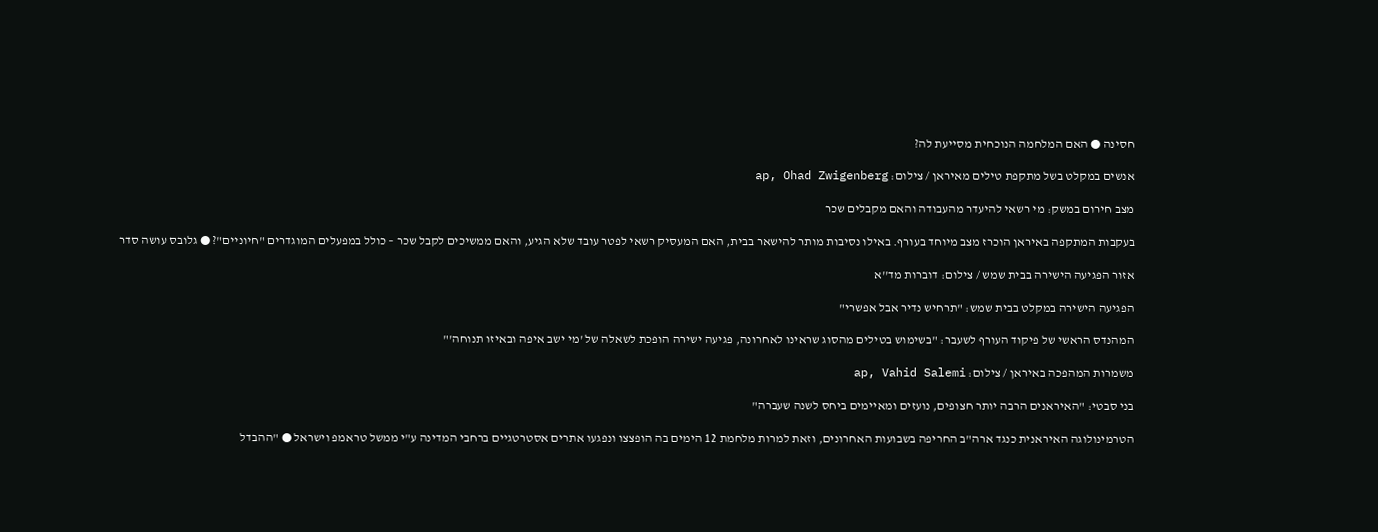חסינה ● האם המלחמה הנוכחית מסייעת לה?

אנשים במקלט בשל מתקפת טילים מאיראן / צילום: ap, Ohad Zwigenberg

מצב חירום במשק: מי רשאי להיעדר מהעבודה והאם מקבלים שכר

בעקבות המתקפה באיראן הוכרז מצב מיוחד בעורף. באילו נסיבות מותר להישאר בבית, האם המעסיק רשאי לפטר עובד שלא הגיע, והאם ממשיכים לקבל שכר – כולל במפעלים המוגדרים "חיוניים"? ● גלובס עושה סדר

אזור הפגיעה הישירה בבית שמש / צילום: דוברות מד''א

הפגיעה הישירה במקלט בבית שמש: "תרחיש נדיר אבל אפשרי"

המהנדס הראשי של פיקוד העורף לשעבר: "בשימוש בטילים מהסוג שראינו לאחרונה, פגיעה ישירה הופכת לשאלה של 'מי ישב איפה ובאיזו תנוחה'"

משמרות המהפכה באיראן / צילום: ap, Vahid Salemi

בני סבטי: "האיראנים הרבה יותר חצופים, נועזים ומאיימים ביחס לשנה שעברה"

הטרמינולוגה האיראנית כנגד ארה"ב החריפה בשבועות האחרונים, וזאת למרות מלחמת 12 הימים בה הופצצו ונפגעו אתרים אסטרטגיים ברחבי המדינה ע"י ממשל טראמפ וישראל ● "ההבדל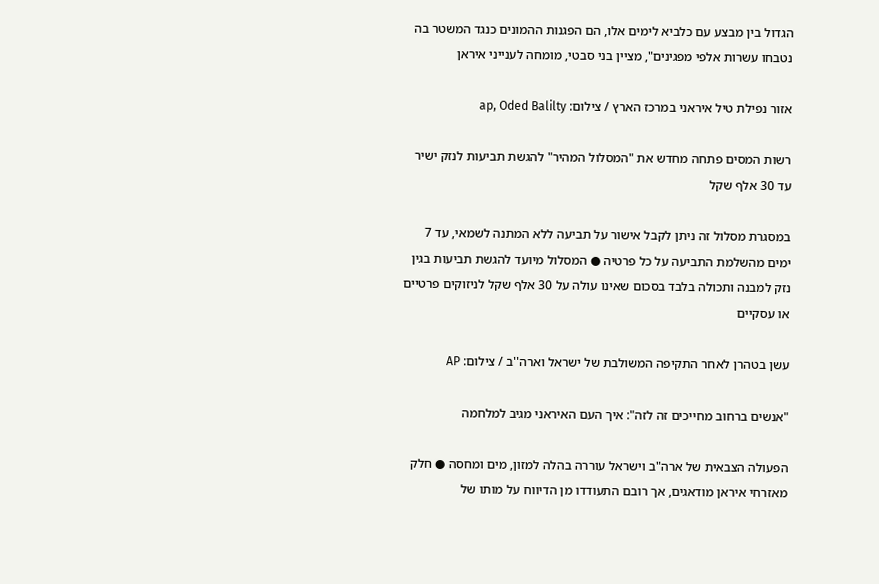הגדול בין מבצע עם כלביא לימים אלו, הם הפגנות ההמונים כנגד המשטר בה נטבחו עשרות אלפי מפגינים", מציין בני סבטי, מומחה לענייני איראן

אזור נפילת טיל איראני במרכז הארץ / צילום: ap, Oded Balilty

רשות המסים פתחה מחדש את "המסלול המהיר" להגשת תביעות לנזק ישיר עד 30 אלף שקל

במסגרת מסלול זה ניתן לקבל אישור על תביעה ללא המתנה לשמאי, עד 7 ימים מהשלמת התביעה על כל פרטיה ● המסלול מיועד להגשת תביעות בגין נזק למבנה ותכולה בלבד בסכום שאינו עולה על 30 אלף שקל לניזוקים פרטיים או עסקיים

עשן בטהרן לאחר התקיפה המשולבת של ישראל וארה''ב / צילום: AP

"אנשים ברחוב מחייכים זה לזה": איך העם האיראני מגיב למלחמה

הפעולה הצבאית של ארה"ב וישראל עוררה בהלה למזון, מים ומחסה ● חלק מאזרחי איראן מודאגים, אך רובם התעודדו מן הדיווח על מותו של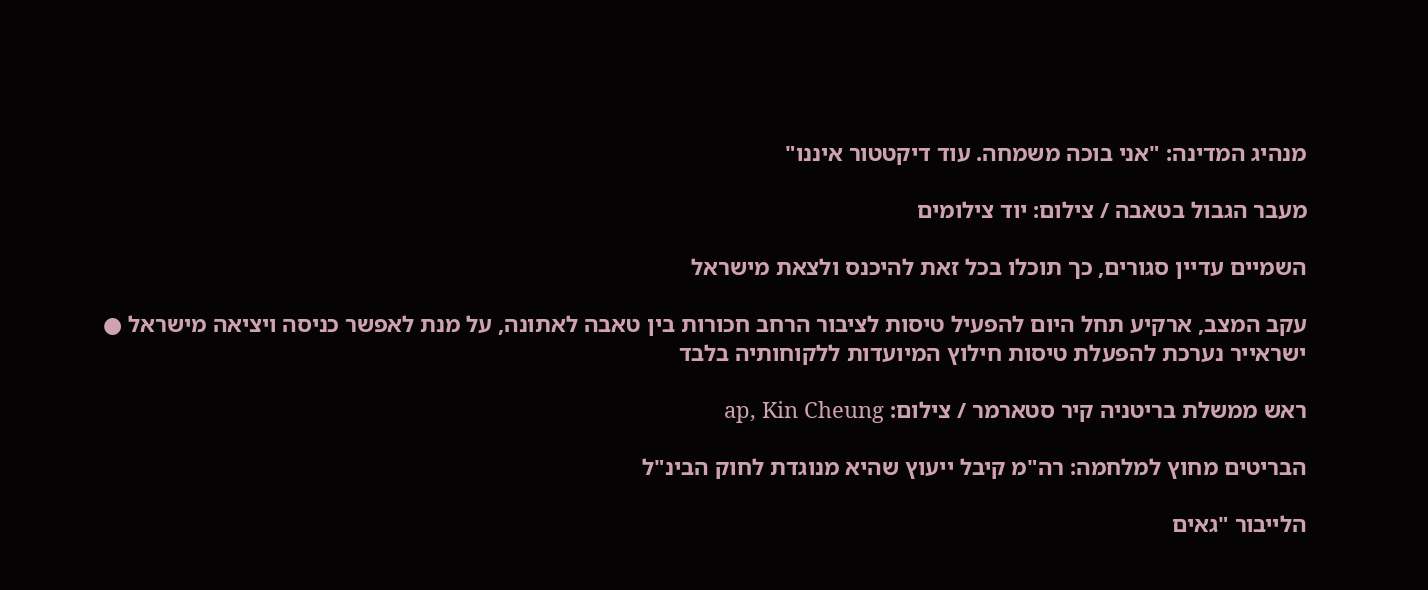מנהיג המדינה: "אני בוכה משמחה. עוד דיקטטור איננו"

מעבר הגבול בטאבה / צילום: יוד צילומים

השמיים עדיין סגורים, כך תוכלו בכל זאת להיכנס ולצאת מישראל

עקב המצב, ארקיע תחל היום להפעיל טיסות לציבור הרחב חכורות בין טאבה לאתונה, על מנת לאפשר כניסה ויציאה מישראל ● ישראייר נערכת להפעלת טיסות חילוץ המיועדות ללקוחותיה בלבד

ראש ממשלת בריטניה קיר סטארמר / צילום: ap, Kin Cheung

הבריטים מחוץ למלחמה: רה"מ קיבל ייעוץ שהיא מנוגדת לחוק הבינ"ל

הלייבור "גאים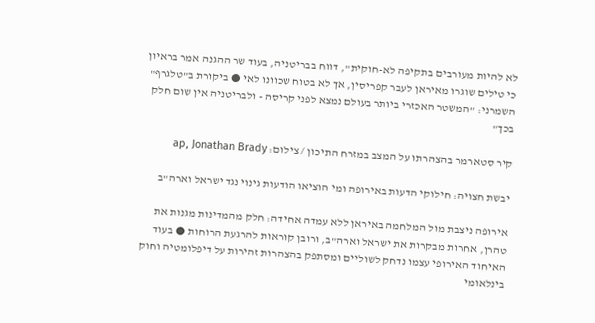לא להיות מעורבים בתקיפה לא-חוקית", דווח בבריטניה, בעוד שר ההגנה אמר בראיון כי טילים שוגרו מאיראן לעבר קפריסין, אך לא בטוח שכוונו לאי ● ביקורת ב"טלגרף" השמרני: "המשטר האכזרי ביותר בעולם נמצא לפני קריסה - ולבריטניה אין שום חלק בכך"

קיר סטארמר בהצהרתו על המצב במזרח התיכון / צילום: ap, Jonathan Brady

יבשת חצויה: חילוקי הדעות באירופה ומי הוציאו הודעות גינוי נגד ישראל וארה"ב

אירופה ניצבת מול המלחמה באיראן ללא עמדה אחידה: חלק מהמדינות מגנות את טהרן, אחרות מבקרות את ישראל וארה"ב, ורובן קוראות להרגעת הרוחות ● בעוד האיחוד האירופי עצמו נדחק לשוליים ומסתפק בהצהרות זהירות על דיפלומטיה וחוק בינלאומי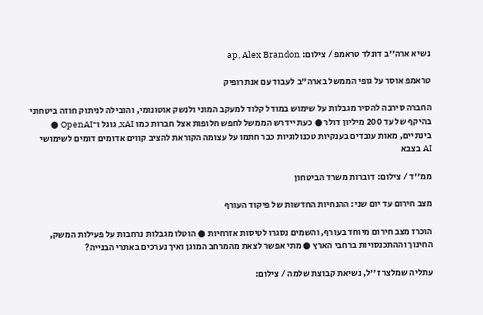נשיא ארה''ב דונלד טראמפ / צילום: ap, Alex Brandon

טראמפ אוסר על גופי הממשל בארה"ב לעבוד עם אנתרופיק

החברה סירבה להסיר מגבלות על שימוש במודל קלוד למעקב המוני ולנשק אוטונומי, והובילה לניתוק חוזה ביטחוני בהיקף של עד 200 מיליון דולר ● כעת יידרש הממשל לחפש חלופות אצל חברות כמו xAI, גוגל ו־OpenAI ● בינתיים, מאות עובדים בענקיות טכנולוגיות כבר חתמו על עצומה הקוראת להציב קווים אדומים דומים לשימושי AI בצבא

ממ''ד / צילום: דוברות משרד הביטחון

מצב חירום עד יום שני: ההנחיות החדשות של פיקוד העורף

הוכרז מצב חירום מיוחד בעורף, והשמים נסגרו לטיסות אזרחיות ● הוטלו מגבלות נרחבות על פעילות המשק, החינוך וההתכנסויות ברחבי הארץ ● מתי אפשר לצאת מהמרחב המוגן ואיך נערכים באתרי הבנייה?

עתליה שמלצר ז''ל, נשיאת קבוצת שלמה / צילום: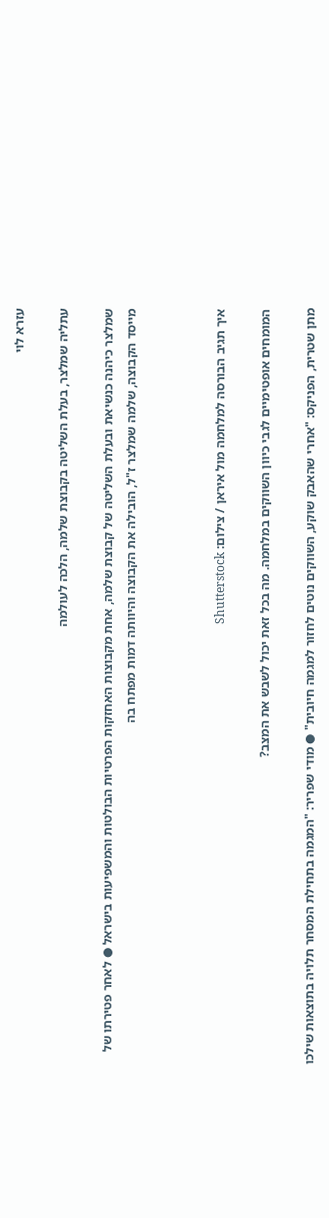עזרא לוי

עתליה שמלצר, בעלת השליטה בקבוצת שלמה, הלכה לעולמה

שמלצר כיהנה כנשיאת ובעלת השליטה של קבוצת שלמה, אחת מקבוצות האחזקות הפרטיות הבולטות והמשפיעות בישראל ● לאחר פטירתו של מייסד הקבוצה, שלמה שמלצר ז"ל, הובילה את הקבוצה והיוותה דמות מפתח בה



איך תגיב הבורסה למלחמה מול איראן / צילום: Shutterstock

המומחים אופטימיים לגבי כיוון השווקים במלחמה. מה בכל זאת יכול לשבש את המצב?

מתן שטרית, הפניקס: "אחרי שהאבק שוקע, השווקים נוטים לחזור למגמה חיובית" ● מודי שפריר: "המגמה בתחילת המסחר תלויה בתוצאות שילכו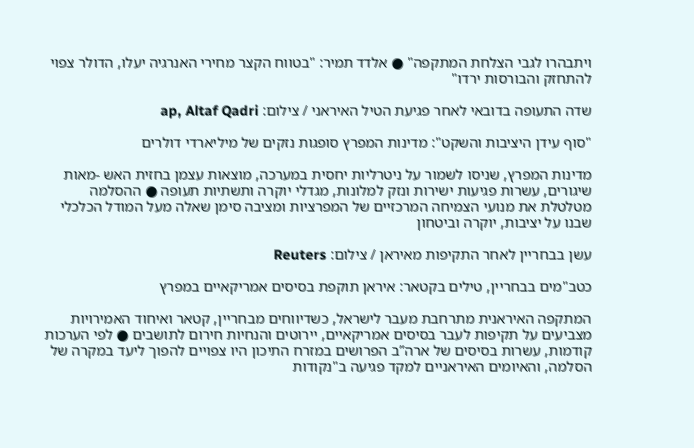ויתבהרו לגבי הצלחת המתקפה" ● אלדד תמיר: "בטווח הקצר מחירי האנרגיה יעלו, הדולר צפוי להתחזק והבורסות ירדו"

שדה התעופה בדובאי לאחר פגיעת הטיל האיראני / צילום: ap, Altaf Qadri

"סוף עידן היציבות והשקט": מדינות המפרץ סופגות נזקים של מיליארדי דולרים

מדינות המפרץ, שניסו לשמור על ניטרליות יחסית במערכה, מוצאות עצמן בחזית האש -מאות שיגורים, עשרות פגיעות ישירות ונזק למלונות, מגדלי יוקרה ותשתיות תעופה ● ההסלמה מטלטלת את מנועי הצמיחה המרכזיים של המפרציות ומציבה סימן שאלה מעל המודל הכלכלי שבנו על יציבות, יוקרה וביטחון

עשן בבחריין לאחר התקיפות מאיראן / צילום: Reuters

כטב"מים בבחריין, טילים בקטאר: איראן תוקפת בסיסים אמריקאיים במפרץ

המתקפה האיראנית מתרחבת מעבר לישראל, כשדיווחים מבחריין, קטאר ואיחוד האמירויות מצביעים על תקיפות לעבר בסיסים אמריקאיים, יירוטים והנחיות חירום לתושבים ● לפי הערכות קודמות, עשרות בסיסים של ארה”ב הפרושים במזרח התיכון היו צפויים להפוך ליעד במקרה של הסלמה, והאיומים האיראניים למקד פגיעה ב"נקודות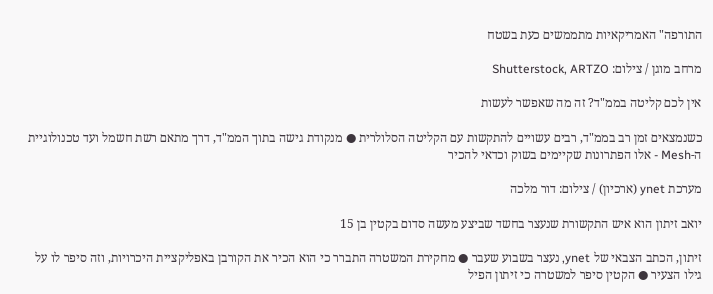התורפה" האמריקאיות מתממשים כעת בשטח

מרחב מוגן / צילום: Shutterstock, ARTZO

אין לכם קליטה בממ"ד? זה מה שאפשר לעשות

כשנמצאים זמן רב בממ"ד, רבים עשויים להתקשות עם הקליטה הסלולרית ● מנקודת גישה בתוך הממ"ד, דרך מתאם רשת חשמל ועד טכנולוגיית ה-Mesh - אלו הפתרונות שקיימים בשוק וכדאי להכיר

מערכת ynet (ארכיון) / צילום: דור מלכה

יואב זיתון הוא איש התקשורת שנעצר בחשד שביצע מעשה סדום בקטין בן 15

זיתון, הכתב הצבאי של ynet, נעצר בשבוע שעבר ● מחקירת המשטרה התברר כי הוא הכיר את הקורבן באפליקציית היכרויות, וזה סיפר לו על גילו הצעיר ● הקטין סיפר למשטרה כי זיתון הפיל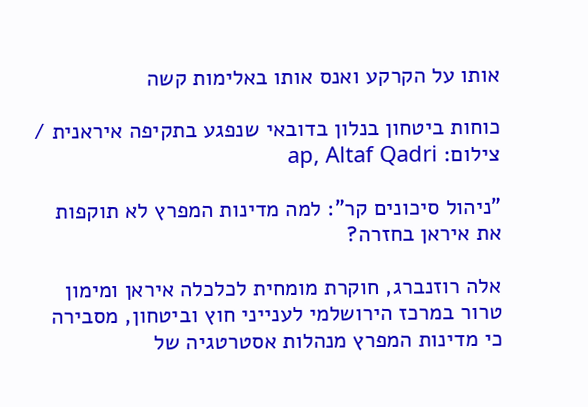אותו על הקרקע ואנס אותו באלימות קשה

כוחות ביטחון בנלון בדובאי שנפגע בתקיפה איראנית / צילום: ap, Altaf Qadri

"ניהול סיכונים קר": למה מדינות המפרץ לא תוקפות את איראן בחזרה?

אלה רוזנברג, חוקרת מומחית לכלכלה איראן ומימון טרור במרכז הירושלמי לענייני חוץ וביטחון, מסבירה כי מדינות המפרץ מנהלות אסטרטגיה של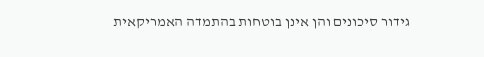גידור סיכונים והן אינן בוטחות בהתמדה האמריקאית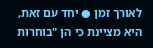לאורך זמן ● יחד עם זאת, היא מציינת כי הן "בוחרות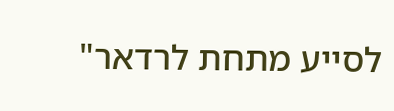לסייע מתחת לרדאר"